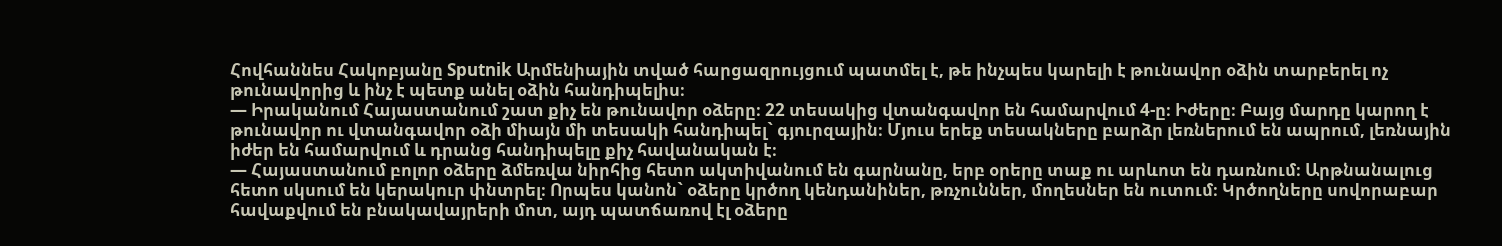Հովհաննես Հակոբյանը Sputnik Արմենիային տված հարցազրույցում պատմել է, թե ինչպես կարելի է թունավոր օձին տարբերել ոչ թունավորից և ինչ է պետք անել օձին հանդիպելիս։
— Իրականում Հայաստանում շատ քիչ են թունավոր օձերը։ 22 տեսակից վտանգավոր են համարվում 4-ը։ Իժերը։ Բայց մարդը կարող է թունավոր ու վտանգավոր օձի միայն մի տեսակի հանդիպել` գյուրզային։ Մյուս երեք տեսակները բարձր լեռներում են ապրում, լեռնային իժեր են համարվում և դրանց հանդիպելը քիչ հավանական է։
— Հայաստանում բոլոր օձերը ձմեռվա նիրհից հետո ակտիվանում են գարնանը, երբ օրերը տաք ու արևոտ են դառնում։ Արթնանալուց հետո սկսում են կերակուր փնտրել։ Որպես կանոն` օձերը կրծող կենդանիներ, թռչուններ, մողեսներ են ուտում։ Կրծողները սովորաբար հավաքվում են բնակավայրերի մոտ, այդ պատճառով էլ օձերը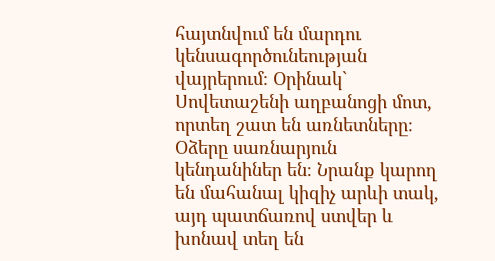հայտնվում են մարդու կենսագործունեության վայրերում։ Օրինակ` Սովետաշենի աղբանոցի մոտ, որտեղ շատ են առնետները։ Օձերը սառնարյուն կենդանիներ են։ Նրանք կարող են մահանալ կիզիչ արևի տակ, այդ պատճառով ստվեր և խոնավ տեղ են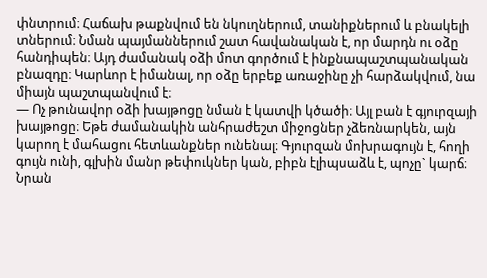փնտրում։ Հաճախ թաքնվում են նկուղներում, տանիքներում և բնակելի տներում։ Նման պայմաններում շատ հավանական է, որ մարդն ու օձը հանդիպեն։ Այդ ժամանակ օձի մոտ գործում է ինքնապաշտպանական բնազդը։ Կարևոր է իմանալ, որ օձը երբեք առաջինը չի հարձակվում, նա միայն պաշտպանվում է։
— Ոչ թունավոր օձի խայթոցը նման է կատվի կծածի։ Այլ բան է գյուրզայի խայթոցը։ Եթե ժամանակին անհրաժեշտ միջոցներ չձեռնարկեն, այն կարող է մահացու հետևանքներ ունենալ։ Գյուրզան մոխրագույն է, հողի գույն ունի, գլխին մանր թեփուկներ կան, բիբն էլիպսաձև է, պոչը` կարճ։ Նրան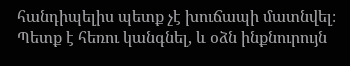հանդիպելիս պետք չէ խուճապի մատնվել։ Պետք է հեռու կանգնել, և օձն ինքնուրույն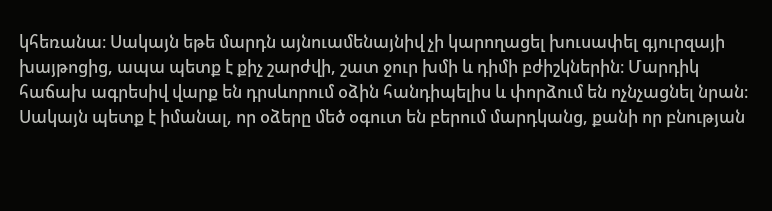կհեռանա։ Սակայն եթե մարդն այնուամենայնիվ չի կարողացել խուսափել գյուրզայի խայթոցից, ապա պետք է քիչ շարժվի, շատ ջուր խմի և դիմի բժիշկներին։ Մարդիկ հաճախ ագրեսիվ վարք են դրսևորում օձին հանդիպելիս և փորձում են ոչնչացնել նրան։ Սակայն պետք է իմանալ, որ օձերը մեծ օգուտ են բերում մարդկանց, քանի որ բնության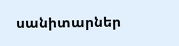սանիտարներ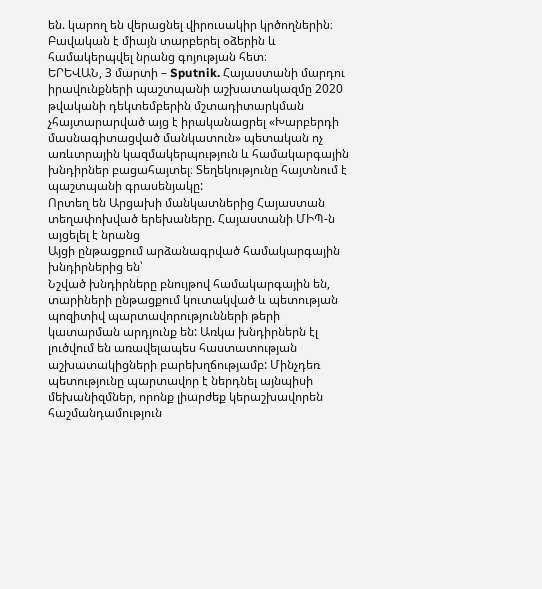են. կարող են վերացնել վիրուսակիր կրծողներին։ Բավական է միայն տարբերել օձերին և համակերպվել նրանց գոյության հետ։
ԵՐԵՎԱՆ, 3 մարտի – Sputnik. Հայաստանի մարդու իրավունքների պաշտպանի աշխատակազմը 2020 թվականի դեկտեմբերին մշտադիտարկման չհայտարարված այց է իրականացրել «Խարբերդի մասնագիտացված մանկատուն» պետական ոչ առևտրային կազմակերպություն և համակարգային խնդիրներ բացահայտել։ Տեղեկությունը հայտնում է պաշտպանի գրասենյակը:
Որտեղ են Արցախի մանկատներից Հայաստան տեղափոխված երեխաները. Հայաստանի ՄԻՊ-ն այցելել է նրանց
Այցի ընթացքում արձանագրված համակարգային խնդիրներից են՝
Նշված խնդիրները բնույթով համակարգային են, տարիների ընթացքում կուտակված և պետության պոզիտիվ պարտավորությունների թերի կատարման արդյունք են: Առկա խնդիրներն էլ լուծվում են առավելապես հաստատության աշխատակիցների բարեխղճությամբ: Մինչդեռ պետությունը պարտավոր է ներդնել այնպիսի մեխանիզմներ, որոնք լիարժեք կերաշխավորեն հաշմանդամություն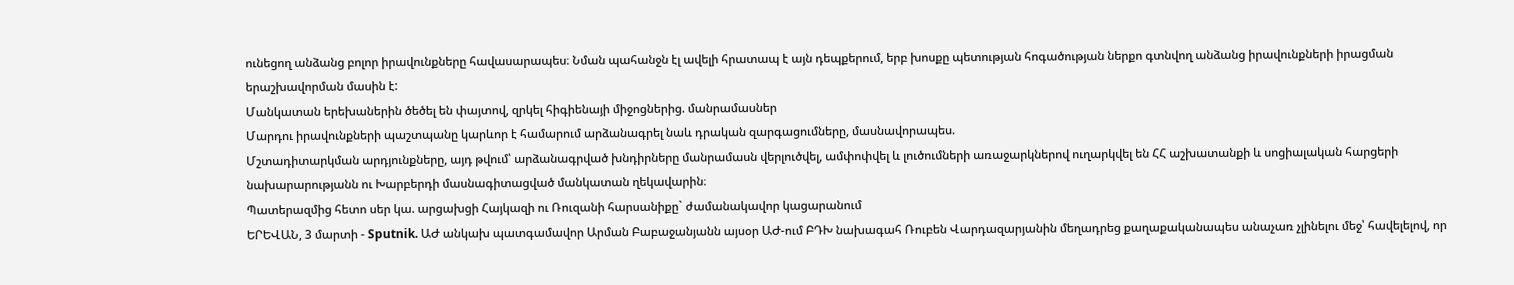ունեցող անձանց բոլոր իրավունքները հավասարապես։ Նման պահանջն էլ ավելի հրատապ է այն դեպքերում, երբ խոսքը պետության հոգածության ներքո գտնվող անձանց իրավունքների իրացման երաշխավորման մասին է:
Մանկատան երեխաներին ծեծել են փայտով, զրկել հիգիենայի միջոցներից. մանրամասներ
Մարդու իրավունքների պաշտպանը կարևոր է համարում արձանագրել նաև դրական զարգացումները, մասնավորապես.
Մշտադիտարկման արդյունքները, այդ թվում՝ արձանագրված խնդիրները մանրամասն վերլուծվել, ամփոփվել և լուծումների առաջարկներով ուղարկվել են ՀՀ աշխատանքի և սոցիալական հարցերի նախարարությանն ու Խարբերդի մասնագիտացված մանկատան ղեկավարին։
Պատերազմից հետո սեր կա. արցախցի Հայկազի ու Ռուզանի հարսանիքը` ժամանակավոր կացարանում
ԵՐԵՎԱՆ, 3 մարտի - Sputnik. ԱԺ անկախ պատգամավոր Արման Բաբաջանյանն այսօր ԱԺ-ում ԲԴԽ նախագահ Ռուբեն Վարդազարյանին մեղադրեց քաղաքականապես անաչառ չլինելու մեջ՝ հավելելով, որ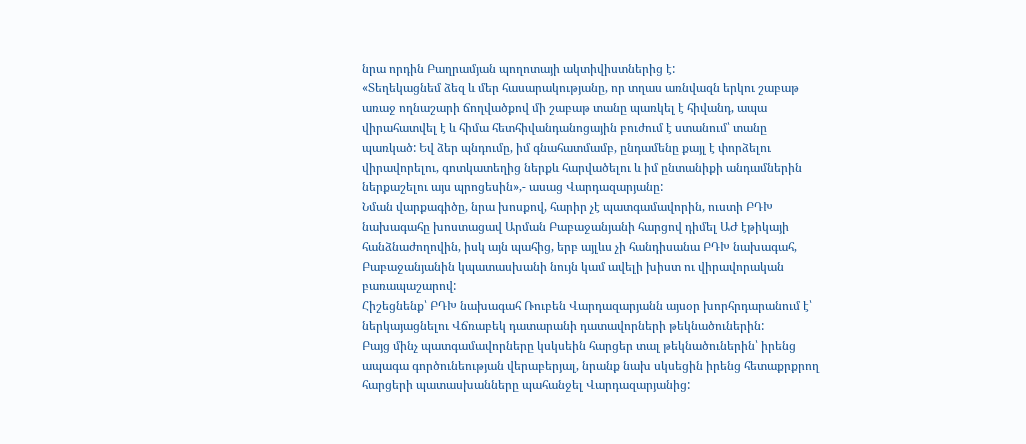նրա որդին Բաղրամյան պողոտայի ակտիվիստներից է:
«Տեղեկացնեմ ձեզ և մեր հասարակությանը, որ տղաս առնվազն երկու շաբաթ առաջ ողնաշարի ճողվածքով մի շաբաթ տանը պառկել է հիվանդ, ապա վիրահատվել է և հիմա հետհիվանդանոցային բուժում է ստանում՝ տանը պառկած: Եվ ձեր պնդումը, իմ գնահատմամբ, ընդամենը քայլ է փորձելու վիրավորելու, գոտկատեղից ներքև հարվածելու և իմ ընտանիքի անդամներին ներքաշելու այս պրոցեսին»,- ասաց Վարդազարյանը:
Նման վարքագիծը, նրա խոսքով, հարիր չէ պատգամավորին, ուստի ԲԴԽ նախագահը խոստացավ Արման Բաբաջանյանի հարցով դիմել ԱԺ էթիկայի հանձնաժողովին, իսկ այն պահից, երբ այլևս չի հանդիսանա ԲԴԽ նախագահ, Բաբաջանյանին կպատասխանի նույն կամ ավելի խիստ ու վիրավորական բառապաշարով:
Հիշեցնենք՝ ԲԴԽ նախագահ Ռուբեն Վարդազարյանն այսօր խորհրդարանում է՝ ներկայացնելու Վճռաբեկ դատարանի դատավորների թեկնածուներին:
Բայց մինչ պատգամավորները կսկսեին հարցեր տալ թեկնածուներին՝ իրենց ապագա գործունեության վերաբերյալ, նրանք նախ սկսեցին իրենց հետաքրքրող հարցերի պատասխանները պահանջել Վարդազարյանից: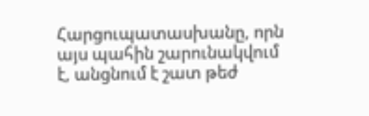Հարցուպատասխանը, որն այս պահին շարունակվում է, անցնում է շատ թեժ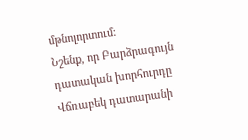մթնոլորտում:
Նշենք, որ Բարձրագույն դատական խորհուրդը Վճռաբեկ դատարանի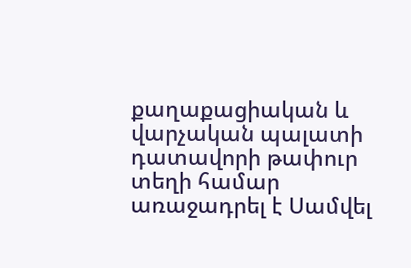քաղաքացիական և վարչական պալատի դատավորի թափուր տեղի համար առաջադրել է Սամվել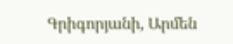Գրիգորյանի, Արմեն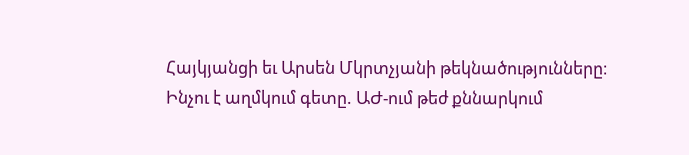Հայկյանցի եւ Արսեն Մկրտչյանի թեկնածությունները։
Ինչու է աղմկում գետը. ԱԺ-ում թեժ քննարկում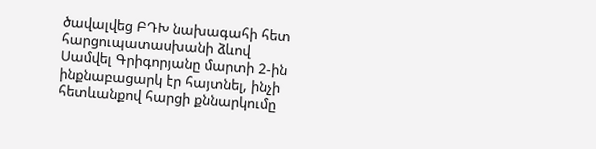ծավալվեց ԲԴԽ նախագահի հետ հարցուպատասխանի ձևով
Սամվել Գրիգորյանը մարտի 2-ին ինքնաբացարկ էր հայտնել, ինչի հետևանքով հարցի քննարկումը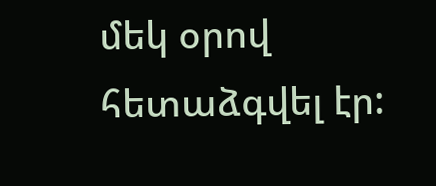մեկ օրով հետաձգվել էր: